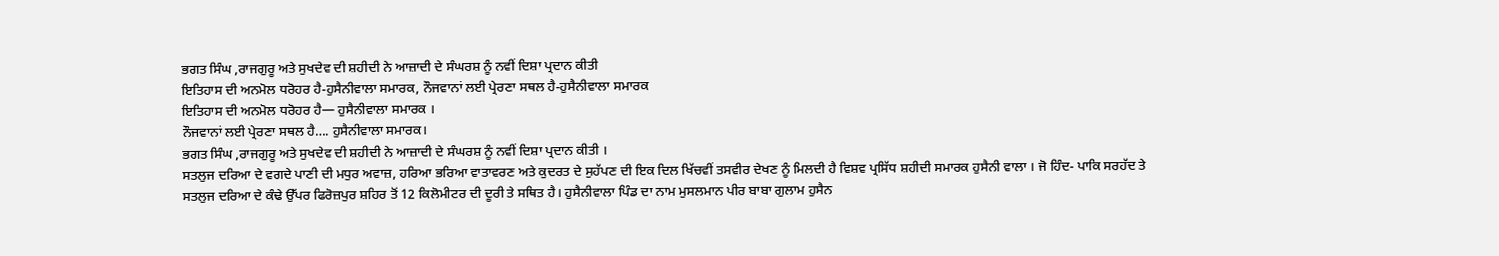ਭਗਤ ਸਿੰਘ ,ਰਾਜਗੁਰੂ ਅਤੇ ਸੁਖਦੇਵ ਦੀ ਸ਼ਹੀਦੀ ਨੇ ਆਜ਼ਾਦੀ ਦੇ ਸੰਘਰਸ਼ ਨੂੰ ਨਵੀਂ ਦਿਸ਼ਾ ਪ੍ਰਦਾਨ ਕੀਤੀ
ਇਤਿਹਾਸ ਦੀ ਅਨਮੋਲ ਧਰੋਹਰ ਹੈ-ਹੁਸੈਨੀਵਾਲਾ ਸਮਾਰਕ, ਨੌਜਵਾਨਾਂ ਲਈ ਪ੍ਰੇਰਣਾ ਸਥਲ ਹੈ-ਹੁਸੈਨੀਵਾਲਾ ਸਮਾਰਕ
ਇਤਿਹਾਸ ਦੀ ਅਨਮੋਲ ਧਰੋਹਰ ਹੈ— ਹੁਸੈਨੀਵਾਲਾ ਸਮਾਰਕ ।
ਨੌਜਵਾਨਾਂ ਲਈ ਪ੍ਰੇਰਣਾ ਸਥਲ ਹੈ…. ਹੁਸੈਨੀਵਾਲਾ ਸਮਾਰਕ।
ਭਗਤ ਸਿੰਘ ,ਰਾਜਗੁਰੂ ਅਤੇ ਸੁਖਦੇਵ ਦੀ ਸ਼ਹੀਦੀ ਨੇ ਆਜ਼ਾਦੀ ਦੇ ਸੰਘਰਸ਼ ਨੂੰ ਨਵੀਂ ਦਿਸ਼ਾ ਪ੍ਰਦਾਨ ਕੀਤੀ ।
ਸਤਲੁਜ ਦਰਿਆ ਦੇ ਵਗਦੇ ਪਾਣੀ ਦੀ ਮਧੁਰ ਅਵਾਜ਼, ਹਰਿਆ ਭਰਿਆ ਵਾਤਾਵਰਣ ਅਤੇ ਕੁਦਰਤ ਦੇ ਸੁਹੱਪਣ ਦੀ ਇਕ ਦਿਲ ਖਿੱਚਵੀਂ ਤਸਵੀਰ ਦੇਖਣ ਨੂੰ ਮਿਲਦੀ ਹੈ ਵਿਸ਼ਵ ਪ੍ਰਸਿੱਧ ਸ਼ਹੀਦੀ ਸਮਾਰਕ ਹੁਸੈਨੀ ਵਾਲਾ । ਜੋ ਹਿੰਦ- ਪਾਕਿ ਸਰਹੱਦ ਤੇ ਸਤਲੁਜ ਦਰਿਆ ਦੇ ਕੰਢੇ ਉੱਪਰ ਫਿਰੋਜ਼ਪੁਰ ਸ਼ਹਿਰ ਤੋਂ 12 ਕਿਲੋਮੀਟਰ ਦੀ ਦੂਰੀ ਤੇ ਸਥਿਤ ਹੈ। ਹੁਸੈਨੀਵਾਲਾ ਪਿੰਡ ਦਾ ਨਾਮ ਮੁਸਲਮਾਨ ਪੀਰ ਬਾਬਾ ਗੁਲਾਮ ਹੁਸੈਨ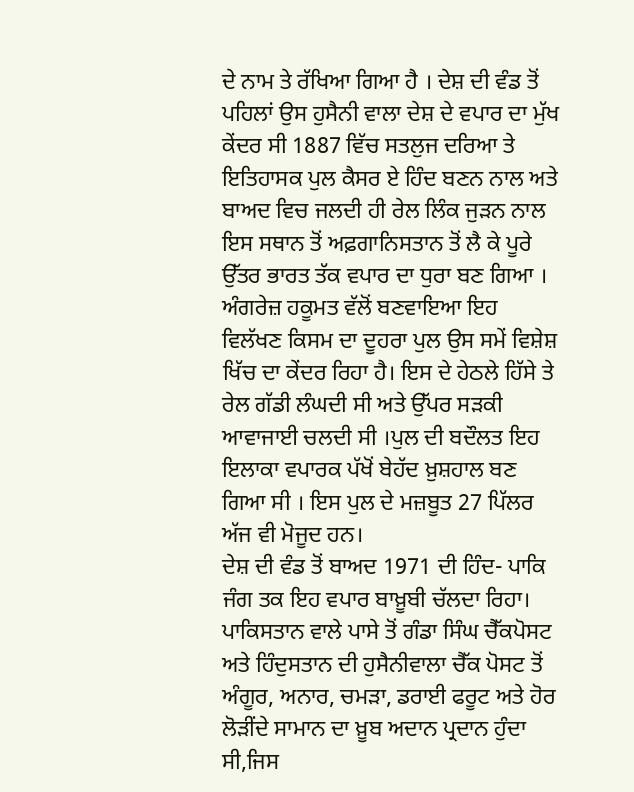ਦੇ ਨਾਮ ਤੇ ਰੱਖਿਆ ਗਿਆ ਹੈ । ਦੇਸ਼ ਦੀ ਵੰਡ ਤੋਂ ਪਹਿਲਾਂ ਉਸ ਹੁਸੈਨੀ ਵਾਲਾ ਦੇਸ਼ ਦੇ ਵਪਾਰ ਦਾ ਮੁੱਖ ਕੇਂਦਰ ਸੀ 1887 ਵਿੱਚ ਸਤਲੁਜ ਦਰਿਆ ਤੇ ਇਤਿਹਾਸਕ ਪੁਲ ਕੈਸਰ ਏ ਹਿੰਦ ਬਣਨ ਨਾਲ ਅਤੇ ਬਾਅਦ ਵਿਚ ਜਲਦੀ ਹੀ ਰੇਲ ਲਿੰਕ ਜੁੜਨ ਨਾਲ ਇਸ ਸਥਾਨ ਤੋਂ ਅਫ਼ਗਾਨਿਸਤਾਨ ਤੋਂ ਲੈ ਕੇ ਪੂਰੇ ਉੱਤਰ ਭਾਰਤ ਤੱਕ ਵਪਾਰ ਦਾ ਧੁਰਾ ਬਣ ਗਿਆ । ਅੰਗਰੇਜ਼ ਹਕੂਮਤ ਵੱਲੋਂ ਬਣਵਾਇਆ ਇਹ ਵਿਲੱਖਣ ਕਿਸਮ ਦਾ ਦੂਹਰਾ ਪੁਲ ਉਸ ਸਮੇਂ ਵਿਸ਼ੇਸ਼ ਖਿੱਚ ਦਾ ਕੇਂਦਰ ਰਿਹਾ ਹੈ। ਇਸ ਦੇ ਹੇਠਲੇ ਹਿੱਸੇ ਤੇ ਰੇਲ ਗੱਡੀ ਲੰਘਦੀ ਸੀ ਅਤੇ ਉੱਪਰ ਸਡ਼ਕੀ ਆਵਾਜਾਈ ਚਲਦੀ ਸੀ ।ਪੁਲ ਦੀ ਬਦੌਲਤ ਇਹ ਇਲਾਕਾ ਵਪਾਰਕ ਪੱਖੋਂ ਬੇਹੱਦ ਖ਼ੁਸ਼ਹਾਲ ਬਣ ਗਿਆ ਸੀ । ਇਸ ਪੁਲ ਦੇ ਮਜ਼ਬੂਤ 27 ਪਿੱਲਰ ਅੱਜ ਵੀ ਮੋਜੂਦ ਹਨ।
ਦੇਸ਼ ਦੀ ਵੰਡ ਤੋਂ ਬਾਅਦ 1971 ਦੀ ਹਿੰਦ- ਪਾਕਿ ਜੰਗ ਤਕ ਇਹ ਵਪਾਰ ਬਾਖ਼ੂਬੀ ਚੱਲਦਾ ਰਿਹਾ। ਪਾਕਿਸਤਾਨ ਵਾਲੇ ਪਾਸੇ ਤੋਂ ਗੰਡਾ ਸਿੰਘ ਚੈੱਕਪੋਸਟ ਅਤੇ ਹਿੰਦੁਸਤਾਨ ਦੀ ਹੁਸੈਨੀਵਾਲਾ ਚੈੱਕ ਪੋਸਟ ਤੋਂ ਅੰਗੂਰ, ਅਨਾਰ, ਚਮੜਾ, ਡਰਾਈ ਫਰੂਟ ਅਤੇ ਹੋਰ ਲੋੜੀਂਦੇ ਸਾਮਾਨ ਦਾ ਖ਼ੂਬ ਅਦਾਨ ਪ੍ਰਦਾਨ ਹੁੰਦਾ ਸੀ,ਜਿਸ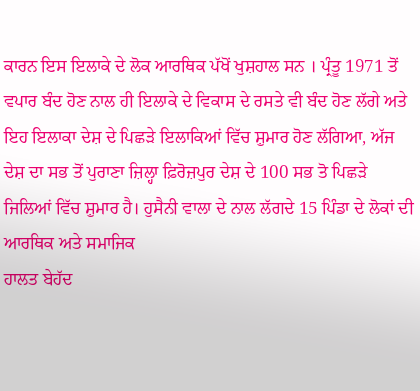ਕਾਰਨ ਇਸ ਇਲਾਕੇ ਦੇ ਲੋਕ ਆਰਥਿਕ ਪੱਖੋਂ ਖੁਸ਼ਹਾਲ ਸਨ । ਪ੍ਰੰਤੂ 1971 ਤੋਂ ਵਪਾਰ ਬੰਦ ਹੋਣ ਨਾਲ ਹੀ ਇਲਾਕੇ ਦੇ ਵਿਕਾਸ ਦੇ ਰਸਤੇ ਵੀ ਬੰਦ ਹੋਣ ਲੱਗੇ ਅਤੇ ਇਹ ਇਲਾਕਾ ਦੇਸ਼ ਦੇ ਪਿਛੜੇ ਇਲਾਕਿਆਂ ਵਿੱਚ ਸ਼ੁਮਾਰ ਹੋਣ ਲੱਗਿਆ, ਅੱਜ ਦੇਸ਼ ਦਾ ਸਭ ਤੋਂ ਪੁਰਾਣਾ ਜ਼ਿਲ੍ਹਾ ਫ਼ਿਰੋਜ਼ਪੁਰ ਦੇਸ਼ ਦੇ 100 ਸਭ ਤੋ ਪਿਛੜੇ ਜਿਲਿਆਂ ਵਿੱਚ ਸ਼ੁਮਾਰ ਹੈ। ਹੁਸੈਨੀ ਵਾਲਾ ਦੇ ਨਾਲ ਲੱਗਦੇ 15 ਪਿੰਡਾ ਦੇ ਲੋਕਾਂ ਦੀ ਆਰਥਿਕ ਅਤੇ ਸਮਾਜਿਕ
ਹਾਲਤ ਬੇਹੱਦ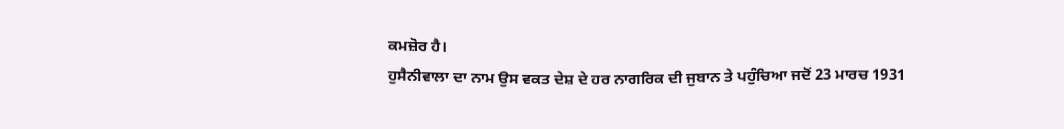ਕਮਜ਼ੋਰ ਹੈ।
ਹੁਸੈਨੀਵਾਲਾ ਦਾ ਨਾਮ ਉਸ ਵਕਤ ਦੇਸ਼ ਦੇ ਹਰ ਨਾਗਰਿਕ ਦੀ ਜੁਬਾਨ ਤੇ ਪਹੁੰਚਿਆ ਜਦੋਂ 23 ਮਾਰਚ 1931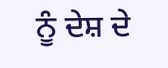ਨੂੰ ਦੇਸ਼ ਦੇ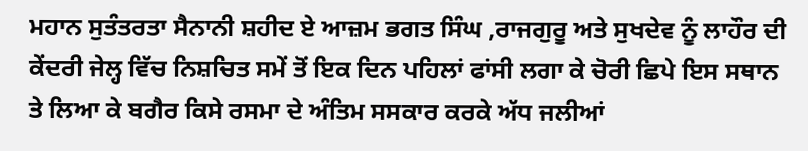ਮਹਾਨ ਸੁਤੰਤਰਤਾ ਸੈਨਾਨੀ ਸ਼ਹੀਦ ਏ ਆਜ਼ਮ ਭਗਤ ਸਿੰਘ ,ਰਾਜਗੁਰੂ ਅਤੇ ਸੁਖਦੇਵ ਨੂੰ ਲਾਹੌਰ ਦੀ ਕੇਂਦਰੀ ਜੇਲ੍ਹ ਵਿੱਚ ਨਿਸ਼ਚਿਤ ਸਮੇਂ ਤੋਂ ਇਕ ਦਿਨ ਪਹਿਲਾਂ ਫਾਂਸੀ ਲਗਾ ਕੇ ਚੋਰੀ ਛਿਪੇ ਇਸ ਸਥਾਨ ਤੇ ਲਿਆ ਕੇ ਬਗੈਰ ਕਿਸੇ ਰਸਮਾ ਦੇ ਅੰਤਿਮ ਸਸਕਾਰ ਕਰਕੇ ਅੱਧ ਜਲੀਆਂ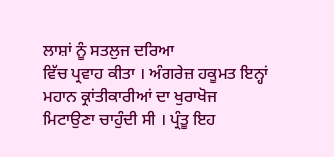ਲਾਸ਼ਾਂ ਨੂੰ ਸਤਲੁਜ ਦਰਿਆ
ਵਿੱਚ ਪ੍ਰਵਾਹ ਕੀਤਾ । ਅੰਗਰੇਜ਼ ਹਕੂਮਤ ਇਨ੍ਹਾਂ ਮਹਾਨ ਕ੍ਰਾਂਤੀਕਾਰੀਆਂ ਦਾ ਖੁਰਾਖੋਜ ਮਿਟਾਉਣਾ ਚਾਹੁੰਦੀ ਸੀ । ਪ੍ਰੰਤੂ ਇਹ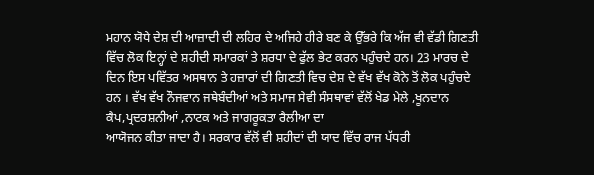ਮਹਾਨ ਯੋਧੇ ਦੇਸ਼ ਦੀ ਆਜ਼ਾਦੀ ਦੀ ਲਹਿਰ ਦੇ ਅਜਿਹੇ ਹੀਰੇ ਬਣ ਕੇ ਉੱਭਰੇ ਕਿ ਅੱਜ ਵੀ ਵੱਡੀ ਗਿਣਤੀ ਵਿੱਚ ਲੋਕ ਇਨ੍ਹਾਂ ਦੇ ਸ਼ਹੀਦੀ ਸਮਾਰਕਾਂ ਤੇ ਸ਼ਰਧਾ ਦੇ ਫੁੱਲ ਭੇਟ ਕਰਨ ਪਹੁੰਚਦੇ ਹਨ। 23 ਮਾਰਚ ਦੇ ਦਿਨ ਇਸ ਪਵਿੱਤਰ ਅਸਥਾਨ ਤੇ ਹਜ਼ਾਰਾਂ ਦੀ ਗਿਣਤੀ ਵਿਚ ਦੇਸ਼ ਦੇ ਵੱਖ ਵੱਖ ਕੋਨੇ ਤੋਂ ਲੋਕ ਪਹੁੰਚਦੇ ਹਨ । ਵੱਖ ਵੱਖ ਨੌਜਵਾਨ ਜਥੇਬੰਦੀਆਂ ਅਤੇ ਸਮਾਜ ਸੇਵੀ ਸੰਸਥਾਵਾਂ ਵੱਲੋਂ ਖੇਡ ਮੇਲੇ ,ਖੂਨਦਾਨ ਕੈਪ,ਪ੍ਰਦਰਸ਼ਨੀਆਂ ,ਨਾਟਕ ਅਤੇ ਜਾਗਰੂਕਤਾ ਰੈਲੀਆ ਦਾ
ਆਯੋਜਨ ਕੀਤਾ ਜਾਦਾ ਹੈ। ਸਰਕਾਰ ਵੱਲੋਂ ਵੀ ਸ਼ਹੀਦਾਂ ਦੀ ਯਾਦ ਵਿੱਚ ਰਾਜ ਪੱਧਰੀ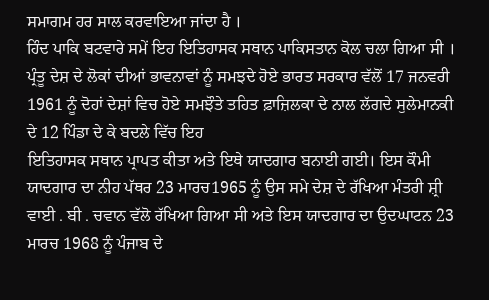ਸਮਾਗਮ ਹਰ ਸਾਲ ਕਰਵਾਇਆ ਜਾਂਦਾ ਹੈ ।
ਹਿੰਦ ਪਾਕਿ ਬਟਵਾਰੇ ਸਮੇਂ ਇਹ ਇਤਿਹਾਸਕ ਸਥਾਨ ਪਾਕਿਸਤਾਨ ਕੋਲ ਚਲਾ ਗਿਆ ਸੀ । ਪ੍ਰੰਤੂ ਦੇਸ਼ ਦੇ ਲੋਕਾਂ ਦੀਆਂ ਭਾਵਨਾਵਾਂ ਨੂੰ ਸਮਝਦੇ ਹੋਏ ਭਾਰਤ ਸਰਕਾਰ ਵੱਲੋਂ 17 ਜਨਵਰੀ 1961 ਨੂੰ ਦੋਹਾਂ ਦੇਸ਼ਾਂ ਵਿਚ ਹੋਏ ਸਮਝੌਤੇ ਤਹਿਤ ਫ਼ਾਜ਼ਿਲਕਾ ਦੇ ਨਾਲ ਲੱਗਦੇ ਸੁਲੇਮਾਨਕੀ ਦੇ 12 ਪਿੰਡਾ ਦੇ ਕੇ ਬਦਲੇ ਵਿੱਚ ਇਹ
ਇਤਿਹਾਸਕ ਸਥਾਨ ਪ੍ਰਾਪਤ ਕੀਤਾ ਅਤੇ ਇਥੇ ਯਾਦਗਾਰ ਬਨਾਈ ਗਈ। ਇਸ ਕੌਮੀ ਯਾਦਗਾਰ ਦਾ ਨੀਹ ਪੱਥਰ 23 ਮਾਰਚ1965 ਨੂੰ ਉਸ ਸਮੇ ਦੇਸ਼ ਦੇ ਰੱਖਿਆ ਮੰਤਰੀ ਸ਼੍ਰੀ ਵਾਈ . ਬੀ . ਚਵਾਨ ਵੱਲੋ ਰੱਖਿਆ ਗਿਆ ਸੀ ਅਤੇ ਇਸ ਯਾਦਗਾਰ ਦਾ ਉਦਘਾਟਨ 23 ਮਾਰਚ 1968 ਨੂੰ ਪੰਜਾਬ ਦੇ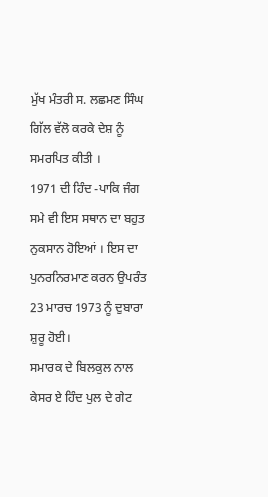ਮੁੱਖ ਮੰਤਰੀ ਸ. ਲਛਮਣ ਸਿੰਘ ਗਿੱਲ ਵੱਲੋ ਕਰਕੇ ਦੇਸ਼ ਨੂੰ ਸਮਰਪਿਤ ਕੀਤੀ ।
1971 ਦੀ ਹਿੰਦ -ਪਾਕਿ ਜੰਗ
ਸਮੇ ਵੀ ਇਸ ਸਥਾਨ ਦਾ ਬਹੁਤ ਨੁਕਸਾਨ ਹੋਇਆਂ । ਇਸ ਦਾ ਪੁਨਰਨਿਰਮਾਣ ਕਰਨ ਉਪਰੰਤ 23 ਮਾਰਚ 1973 ਨੂੰ ਦੁਬਾਰਾ ਸ਼ੁਰੂ ਹੋਈ।
ਸਮਾਰਕ ਦੇ ਬਿਲਕੁਲ ਨਾਲ ਕੇਸਰ ਏ ਹਿੰਦ ਪੁਲ ਦੇ ਗੇਟ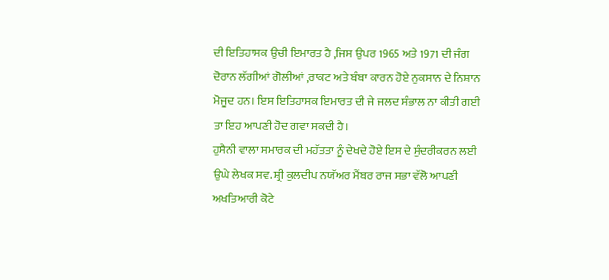ਦੀ ਇਤਿਹਾਸਕ ਉਚੀ ਇਮਾਰਤ ਹੈ ,ਜਿਸ ਉਪਰ 1965 ਅਤੇ 1971 ਦੀ ਜੰਗ ਦੋਰਾਨ ਲੱਗੀਆਂ ਗੋਲੀਆਂ ,ਰਾਕਟ ਅਤੇ ਬੰਬਾ ਕਾਰਨ ਹੋਏ ਨੁਕਸਾਨ ਦੇ ਨਿਸ਼ਾਨ ਮੋਜੂਦ ਹਨ। ਇਸ ਇਤਿਹਾਸਕ ਇਮਾਰਤ ਦੀ ਜੇ ਜਲਦ ਸੰਭਾਲ ਨਾ ਕੀਤੀ ਗਈ ਤਾ ਇਹ ਆਪਣੀ ਹੋਦ ਗਵਾ ਸਕਦੀ ਹੈ।
ਹੁਸੈਨੀ ਵਾਲਾ ਸਮਾਰਕ ਦੀ ਮਹੱਤਤਾ ਨੂੰ ਦੇਖਦੇ ਹੋਏ ਇਸ ਦੇ ਸੁੰਦਰੀਕਰਨ ਲਈ ਉਘੇ ਲੇਖਕ ਸਵ. ਸ਼੍ਰੀ ਕੁਲਦੀਪ ਨਯੱਅਰ ਮੈਂਬਰ ਰਾਜ ਸਭਾ ਵੱਲੋ ਆਪਣੀ ਅਖਤਿਆਰੀ ਕੋਟੇ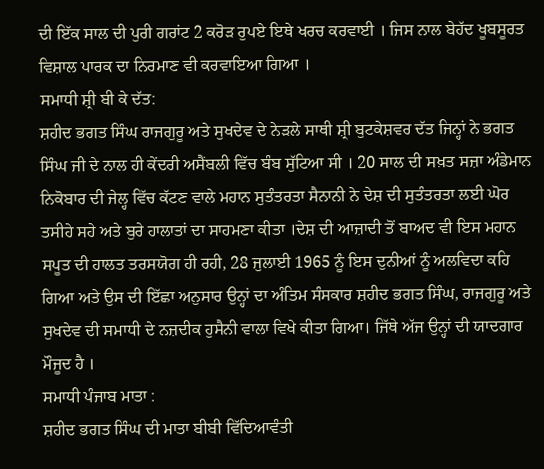ਦੀ ਇੱਕ ਸਾਲ ਦੀ ਪੁਰੀ ਗਰਾਂਟ 2 ਕਰੋੜ ਰੁਪਏ ਇਥੇ ਖਰਚ ਕਰਵਾਈ । ਜਿਸ ਨਾਲ ਬੇਹੱਦ ਖੂਬਸੂਰਤ ਵਿਸ਼ਾਲ ਪਾਰਕ ਦਾ ਨਿਰਮਾਣ ਵੀ ਕਰਵਾਇਆ ਗਿਆ ।
ਸਮਾਧੀ ਸ਼੍ਰੀ ਬੀ ਕੇ ਦੱਤ:
ਸ਼ਹੀਦ ਭਗਤ ਸਿੰਘ ਰਾਜਗੁਰੂ ਅਤੇ ਸੁਖਦੇਵ ਦੇ ਨੇੜਲੇ ਸਾਥੀ ਸ਼੍ਰੀ ਬੁਟਕੇਸ਼ਵਰ ਦੱਤ ਜਿਨ੍ਹਾਂ ਨੇ ਭਗਤ ਸਿੰਘ ਜੀ ਦੇ ਨਾਲ ਹੀ ਕੇਂਦਰੀ ਅਸੈਂਬਲੀ ਵਿੱਚ ਬੰਬ ਸੁੱਟਿਆ ਸੀ । 20 ਸਾਲ ਦੀ ਸਖ਼ਤ ਸਜ਼ਾ ਅੰਡੇਮਾਨ ਨਿਕੋਬਾਰ ਦੀ ਜੇਲ੍ਹ ਵਿੱਚ ਕੱਟਣ ਵਾਲੇ ਮਹਾਨ ਸੁਤੰਤਰਤਾ ਸੈਨਾਨੀ ਨੇ ਦੇਸ਼ ਦੀ ਸੁਤੰਤਰਤਾ ਲਈ ਘੋਰ ਤਸੀਹੇ ਸਹੇ ਅਤੇ ਬੁਰੇ ਹਾਲਾਤਾਂ ਦਾ ਸਾਹਮਣਾ ਕੀਤਾ ।ਦੇਸ਼ ਦੀ ਆਜ਼ਾਦੀ ਤੋਂ ਬਾਅਦ ਵੀ ਇਸ ਮਹਾਨ ਸਪੂਤ ਦੀ ਹਾਲਤ ਤਰਸਯੋਗ ਹੀ ਰਹੀ, 28 ਜੁਲਾਈ 1965 ਨੂੰ ਇਸ ਦੁਨੀਆਂ ਨੂੰ ਅਲਵਿਦਾ ਕਹਿ ਗਿਆ ਅਤੇ ਉਸ ਦੀ ਇੱਛਾ ਅਨੁਸਾਰ ਉਨ੍ਹਾਂ ਦਾ ਅੰਤਿਮ ਸੰਸਕਾਰ ਸ਼ਹੀਦ ਭਗਤ ਸਿੰਘ, ਰਾਜਗੁਰੂ ਅਤੇ ਸੁਖਦੇਵ ਦੀ ਸਮਾਧੀ ਦੇ ਨਜ਼ਦੀਕ ਹੁਸੈਨੀ ਵਾਲਾ ਵਿਖੇ ਕੀਤਾ ਗਿਆ। ਜਿੱਥੇ ਅੱਜ ਉਨ੍ਹਾਂ ਦੀ ਯਾਦਗਾਰ ਮੌਜੂਦ ਹੈ ।
ਸਮਾਧੀ ਪੰਜਾਬ ਮਾਤਾ :
ਸ਼ਹੀਦ ਭਗਤ ਸਿੰਘ ਦੀ ਮਾਤਾ ਬੀਬੀ ਵਿੱਦਿਆਵੰਤੀ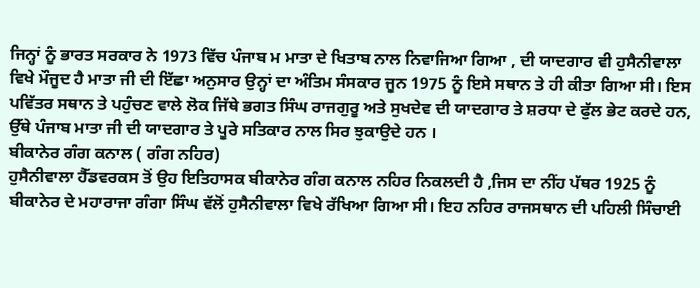ਜਿਨ੍ਹਾਂ ਨੂੰ ਭਾਰਤ ਸਰਕਾਰ ਨੇ 1973 ਵਿੱਚ ਪੰਜਾਬ ਮ ਮਾਤਾ ਦੇ ਖਿਤਾਬ ਨਾਲ ਨਿਵਾਜਿਆ ਗਿਆ , ਦੀ ਯਾਦਗਾਰ ਵੀ ਹੁਸੈਨੀਵਾਲਾ ਵਿਖੇ ਮੌਜੂਦ ਹੈ ਮਾਤਾ ਜੀ ਦੀ ਇੱਛਾ ਅਨੁਸਾਰ ਉਨ੍ਹਾਂ ਦਾ ਅੰਤਿਮ ਸੰਸਕਾਰ ਜੂਨ 1975 ਨੂੰ ਇਸੇ ਸਥਾਨ ਤੇ ਹੀ ਕੀਤਾ ਗਿਆ ਸੀ। ਇਸ ਪਵਿੱਤਰ ਸਥਾਨ ਤੇ ਪਹੁੰਚਣ ਵਾਲੇ ਲੋਕ ਜਿੱਥੇ ਭਗਤ ਸਿੰਘ ਰਾਜਗੁਰੂ ਅਤੇ ਸੁਖਦੇਵ ਦੀ ਯਾਦਗਾਰ ਤੇ ਸ਼ਰਧਾ ਦੇ ਫੁੱਲ ਭੇਟ ਕਰਦੇ ਹਨ, ਉੱਥੇ ਪੰਜਾਬ ਮਾਤਾ ਜੀ ਦੀ ਯਾਦਗਾਰ ਤੇ ਪੂਰੇ ਸਤਿਕਾਰ ਨਾਲ ਸਿਰ ਝੁਕਾਉਦੇ ਹਨ ।
ਬੀਕਾਨੇਰ ਗੰਗ ਕਨਾਲ ( ਗੰਗ ਨਹਿਰ)
ਹੁਸੈਨੀਵਾਲਾ ਹੈੱਡਵਰਕਸ ਤੋਂ ਉਹ ਇਤਿਹਾਸਕ ਬੀਕਾਨੇਰ ਗੰਗ ਕਨਾਲ ਨਹਿਰ ਨਿਕਲਦੀ ਹੈ ,ਜਿਸ ਦਾ ਨੀਂਹ ਪੱਥਰ 1925 ਨੂੰ ਬੀਕਾਨੇਰ ਦੇ ਮਹਾਰਾਜਾ ਗੰਗਾ ਸਿੰਘ ਵੱਲੋਂ ਹੁਸੈਨੀਵਾਲਾ ਵਿਖੇ ਰੱਖਿਆ ਗਿਆ ਸੀ। ਇਹ ਨਹਿਰ ਰਾਜਸਥਾਨ ਦੀ ਪਹਿਲੀ ਸਿੰਚਾਈ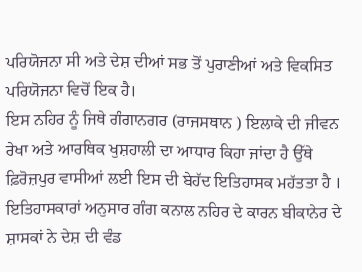ਪਰਿਯੋਜਨਾ ਸੀ ਅਤੇ ਦੇਸ਼ ਦੀਆਂ ਸਭ ਤੋਂ ਪੁਰਾਣੀਆਂ ਅਤੇ ਵਿਕਸਿਤ ਪਰਿਯੋਜਨਾ ਵਿਚੋਂ ਇਕ ਹੈ।
ਇਸ ਨਹਿਰ ਨੂੰ ਜਿਥੇ ਗੰਗਾਨਗਰ (ਰਾਜਸਥਾਨ ) ਇਲਾਕੇ ਦੀ ਜੀਵਨ ਰੇਖਾ ਅਤੇ ਆਰਥਿਕ ਖੁਸ਼ਹਾਲੀ ਦਾ ਆਧਾਰ ਕਿਹਾ ਜਾਂਦਾ ਹੈ ਉੱਥੇ ਫ਼ਿਰੋਜ਼ਪੁਰ ਵਾਸੀਆਂ ਲਈ ਇਸ ਦੀ ਬੇਹੱਦ ਇਤਿਹਾਸਕ ਮਹੱਤਤਾ ਹੈ । ਇਤਿਹਾਸਕਾਰਾਂ ਅਨੁਸਾਰ ਗੰਗ ਕਨਾਲ ਨਹਿਰ ਦੇ ਕਾਰਨ ਬੀਕਾਨੇਰ ਦੇ ਸ਼ਾਸਕਾਂ ਨੇ ਦੇਸ਼ ਦੀ ਵੰਡ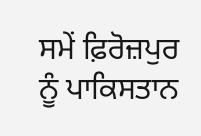ਸਮੇਂ ਫ਼ਿਰੋਜ਼ਪੁਰ ਨੂੰ ਪਾਕਿਸਤਾਨ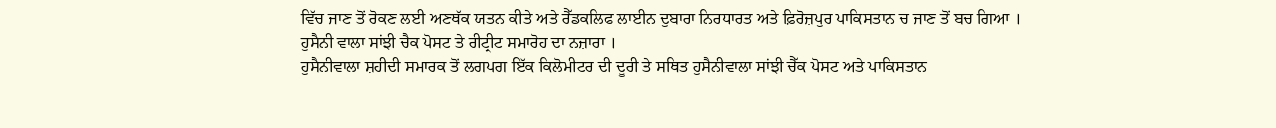ਵਿੱਚ ਜਾਣ ਤੋਂ ਰੋਕਣ ਲਈ ਅਣਥੱਕ ਯਤਨ ਕੀਤੇ ਅਤੇ ਰੈੱਡਕਲਿਫ ਲਾਈਨ ਦੁਬਾਰਾ ਨਿਰਧਾਰਤ ਅਤੇ ਫ਼ਿਰੋਜ਼ਪੁਰ ਪਾਕਿਸਤਾਨ ਚ ਜਾਣ ਤੋਂ ਬਚ ਗਿਆ ।
ਹੁਸੈਨੀ ਵਾਲਾ ਸਾਂਝੀ ਚੈਕ ਪੋਸਟ ਤੇ ਰੀਟ੍ਰੀਟ ਸਮਾਰੋਹ ਦਾ ਨਜ਼ਾਰਾ ।
ਹੁਸੈਨੀਵਾਲਾ ਸ਼ਹੀਦੀ ਸਮਾਰਕ ਤੋਂ ਲਗਪਗ ਇੱਕ ਕਿਲੋਮੀਟਰ ਦੀ ਦੂਰੀ ਤੇ ਸਥਿਤ ਹੁਸੈਨੀਵਾਲਾ ਸਾਂਝੀ ਚੈੱਕ ਪੋਸਟ ਅਤੇ ਪਾਕਿਸਤਾਨ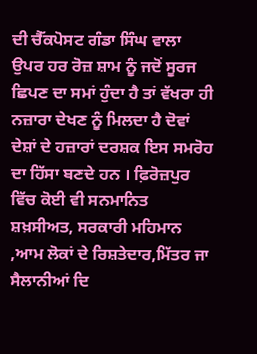ਦੀ ਚੈੱਕਪੋਸਟ ਗੰਡਾ ਸਿੰਘ ਵਾਲਾ ਉਪਰ ਹਰ ਰੋਜ਼ ਸ਼ਾਮ ਨੂੰ ਜਦੋਂ ਸੂਰਜ ਛਿਪਣ ਦਾ ਸਮਾਂ ਹੁੰਦਾ ਹੈ ਤਾਂ ਵੱਖਰਾ ਹੀ ਨਜ਼ਾਰਾ ਦੇਖਣ ਨੂੰ ਮਿਲਦਾ ਹੈ ਦੋਵਾਂ ਦੇਸ਼ਾਂ ਦੇ ਹਜ਼ਾਰਾਂ ਦਰਸ਼ਕ ਇਸ ਸਮਰੋਹ ਦਾ ਹਿੱਸਾ ਬਣਦੇ ਹਨ । ਫ਼ਿਰੋਜ਼ਪੁਰ ਵਿੱਚ ਕੋਈ ਵੀ ਸਨਮਾਨਿਤ ਸ਼ਖ਼ਸੀਅਤ, ਸਰਕਾਰੀ ਮਹਿਮਾਨ ,ਆਮ ਲੋਕਾਂ ਦੇ ਰਿਸ਼ਤੇਦਾਰ,ਮਿੱਤਰ ਜਾ ਸੈਲਾਨੀਆਂ ਦਿ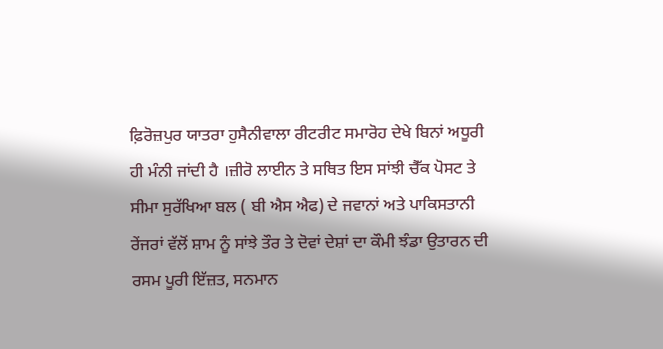ਫ਼ਿਰੋਜ਼ਪੁਰ ਯਾਤਰਾ ਹੁਸੈਨੀਵਾਲਾ ਰੀਟਰੀਟ ਸਮਾਰੋਹ ਦੇਖੇ ਬਿਨਾਂ ਅਧੂਰੀ ਹੀ ਮੰਨੀ ਜਾਂਦੀ ਹੈ ।ਜ਼ੀਰੋ ਲਾਈਨ ਤੇ ਸਥਿਤ ਇਸ ਸਾਂਝੀ ਚੈੱਕ ਪੋਸਟ ਤੇ ਸੀਮਾ ਸੁਰੱਖਿਆ ਬਲ ( ਬੀ ਐਸ ਐਫ) ਦੇ ਜਵਾਨਾਂ ਅਤੇ ਪਾਕਿਸਤਾਨੀ ਰੇਂਜਰਾਂ ਵੱਲੋਂ ਸ਼ਾਮ ਨੂੰ ਸਾਂਝੇ ਤੌਰ ਤੇ ਦੋਵਾਂ ਦੇਸ਼ਾਂ ਦਾ ਕੌਮੀ ਝੰਡਾ ਉਤਾਰਨ ਦੀ ਰਸਮ ਪੂਰੀ ਇੱਜ਼ਤ, ਸਨਮਾਨ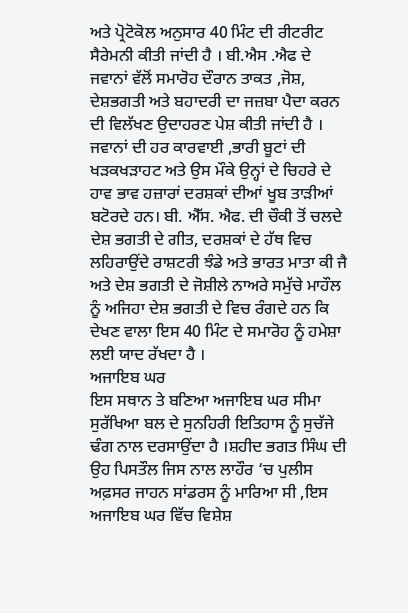ਅਤੇ ਪ੍ਰੋਟੋਕੋਲ ਅਨੁਸਾਰ 40 ਮਿੰਟ ਦੀ ਰੀਟਰੀਟ ਸੈਰੇਮਨੀ ਕੀਤੀ ਜਾਂਦੀ ਹੈ । ਬੀ.ਐਸ .ਐਫ ਦੇ ਜਵਾਨਾਂ ਵੱਲੋਂ ਸਮਾਰੋਹ ਦੌਰਾਨ ਤਾਕਤ ,ਜੋਸ਼, ਦੇਸ਼ਭਗਤੀ ਅਤੇ ਬਹਾਦਰੀ ਦਾ ਜਜ਼ਬਾ ਪੈਦਾ ਕਰਨ ਦੀ ਵਿਲੱਖਣ ਉਦਾਹਰਣ ਪੇਸ਼ ਕੀਤੀ ਜਾਂਦੀ ਹੈ । ਜਵਾਨਾਂ ਦੀ ਹਰ ਕਾਰਵਾਈ ,ਭਾਰੀ ਬੂਟਾਂ ਦੀ ਖੜਕਖੜਾਹਟ ਅਤੇ ਉਸ ਮੌਕੇ ਉਨ੍ਹਾਂ ਦੇ ਚਿਹਰੇ ਦੇ ਹਾਵ ਭਾਵ ਹਜ਼ਾਰਾਂ ਦਰਸ਼ਕਾਂ ਦੀਆਂ ਖੂਬ ਤਾੜੀਆਂ ਬਟੋਰਦੇ ਹਨ। ਬੀ. ਐੱਸ. ਐਫ. ਦੀ ਚੌਕੀ ਤੋਂ ਚਲਦੇ ਦੇਸ਼ ਭਗਤੀ ਦੇ ਗੀਤ, ਦਰਸ਼ਕਾਂ ਦੇ ਹੱਥ ਵਿਚ ਲਹਿਰਾਉਂਦੇ ਰਾਸ਼ਟਰੀ ਝੰਡੇ ਅਤੇ ਭਾਰਤ ਮਾਤਾ ਕੀ ਜੈ ਅਤੇ ਦੇਸ਼ ਭਗਤੀ ਦੇ ਜੋਸ਼ੀਲੇ ਨਾਅਰੇ ਸਮੁੱਚੇ ਮਾਹੌਲ ਨੂੰ ਅਜਿਹਾ ਦੇਸ਼ ਭਗਤੀ ਦੇ ਵਿਚ ਰੰਗਦੇ ਹਨ ਕਿ ਦੇਖਣ ਵਾਲਾ ਇਸ 40 ਮਿੰਟ ਦੇ ਸਮਾਰੋਹ ਨੂੰ ਹਮੇਸ਼ਾ ਲਈ ਯਾਦ ਰੱਖਦਾ ਹੈ ।
ਅਜਾਇਬ ਘਰ
ਇਸ ਸਥਾਨ ਤੇ ਬਣਿਆ ਅਜਾਇਬ ਘਰ ਸੀਮਾ ਸੁਰੱਖਿਆ ਬਲ ਦੇ ਸੁਨਹਿਰੀ ਇਤਿਹਾਸ ਨੂੰ ਸੁਚੱਜੇ ਢੰਗ ਨਾਲ ਦਰਸਾਉਂਦਾ ਹੈ ।ਸ਼ਹੀਦ ਭਗਤ ਸਿੰਘ ਦੀ ਉਹ ਪਿਸਤੌਲ ਜਿਸ ਨਾਲ ਲਾਹੌਰ ‘ਚ ਪੁਲੀਸ ਅਫ਼ਸਰ ਜਾਹਨ ਸਾਂਡਰਸ ਨੂੰ ਮਾਰਿਆ ਸੀ ,ਇਸ ਅਜਾਇਬ ਘਰ ਵਿੱਚ ਵਿਸ਼ੇਸ਼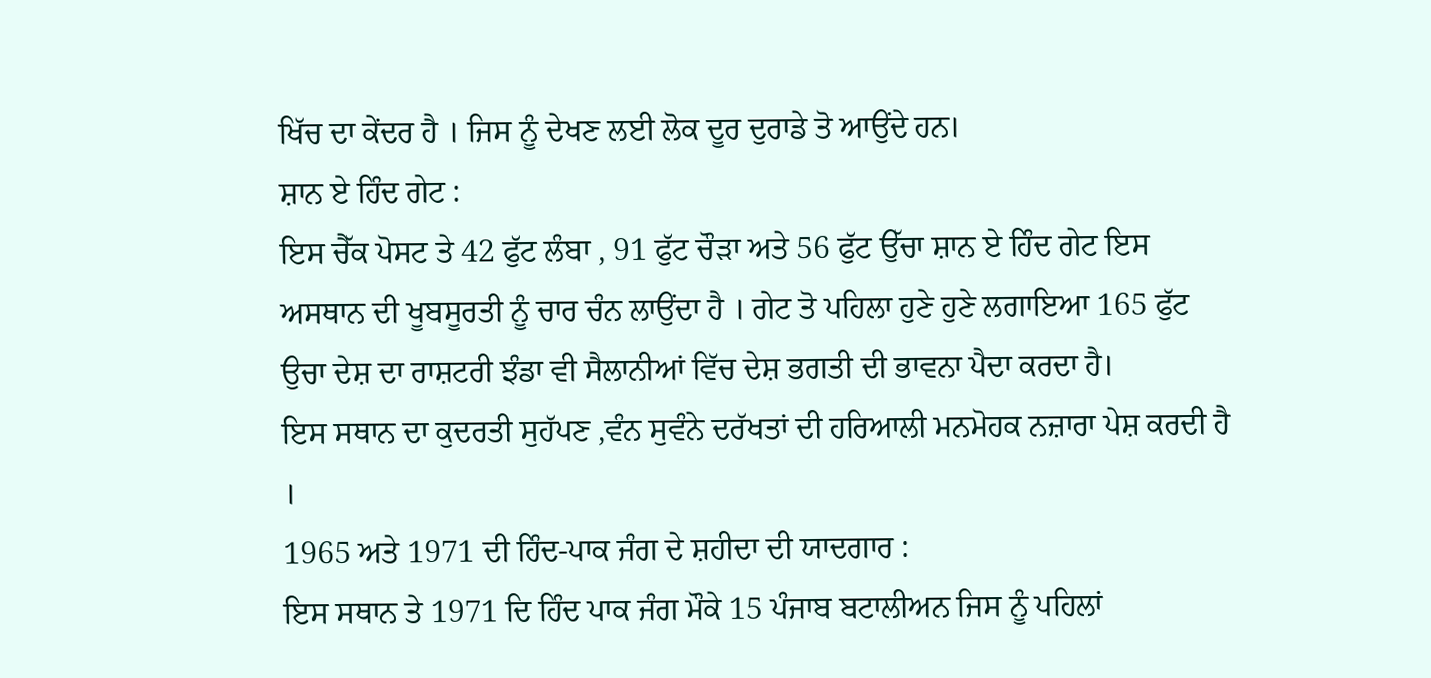ਖਿੱਚ ਦਾ ਕੇਂਦਰ ਹੈ । ਜਿਸ ਨੂੰ ਦੇਖਣ ਲਈ ਲੋਕ ਦੂਰ ਦੁਰਾਡੇ ਤੋ ਆਉਂਦੇ ਹਨ।
ਸ਼ਾਨ ਏ ਹਿੰਦ ਗੇਟ :
ਇਸ ਚੈੱਕ ਪੋਸਟ ਤੇ 42 ਫੁੱਟ ਲੰਬਾ , 91 ਫੁੱਟ ਚੌੜਾ ਅਤੇ 56 ਫੁੱਟ ਉੱਚਾ ਸ਼ਾਨ ਏ ਹਿੰਦ ਗੇਟ ਇਸ ਅਸਥਾਨ ਦੀ ਖੂਬਸੂਰਤੀ ਨੂੰ ਚਾਰ ਚੰਨ ਲਾਉਂਦਾ ਹੈ । ਗੇਟ ਤੋ ਪਹਿਲਾ ਹੁਣੇ ਹੁਣੇ ਲਗਾਇਆ 165 ਫੁੱਟ ਉਚਾ ਦੇਸ਼ ਦਾ ਰਾਸ਼ਟਰੀ ਝੰਡਾ ਵੀ ਸੈਲਾਨੀਆਂ ਵਿੱਚ ਦੇਸ਼ ਭਗਤੀ ਦੀ ਭਾਵਨਾ ਪੈਦਾ ਕਰਦਾ ਹੈ।
ਇਸ ਸਥਾਨ ਦਾ ਕੁਦਰਤੀ ਸੁਹੱਪਣ ,ਵੰਨ ਸੁਵੰਨੇ ਦਰੱਖਤਾਂ ਦੀ ਹਰਿਆਲੀ ਮਨਮੋਹਕ ਨਜ਼ਾਰਾ ਪੇਸ਼ ਕਰਦੀ ਹੈ ।
1965 ਅਤੇ 1971 ਦੀ ਹਿੰਦ-ਪਾਕ ਜੰਗ ਦੇ ਸ਼ਹੀਦਾ ਦੀ ਯਾਦਗਾਰ :
ਇਸ ਸਥਾਨ ਤੇ 1971 ਦਿ ਹਿੰਦ ਪਾਕ ਜੰਗ ਮੌਕੇ 15 ਪੰਜਾਬ ਬਟਾਲੀਅਨ ਜਿਸ ਨੂੰ ਪਹਿਲਾਂ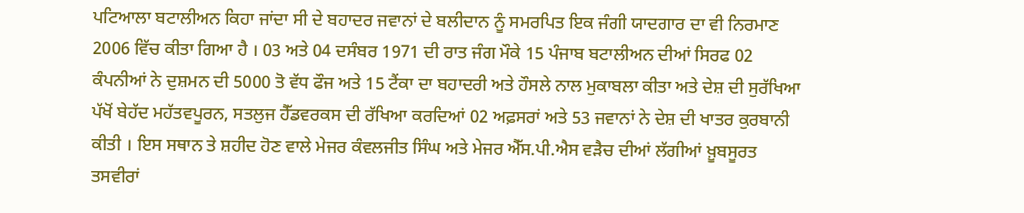ਪਟਿਆਲਾ ਬਟਾਲੀਅਨ ਕਿਹਾ ਜਾਂਦਾ ਸੀ ਦੇ ਬਹਾਦਰ ਜਵਾਨਾਂ ਦੇ ਬਲੀਦਾਨ ਨੂੰ ਸਮਰਪਿਤ ਇਕ ਜੰਗੀ ਯਾਦਗਾਰ ਦਾ ਵੀ ਨਿਰਮਾਣ 2006 ਵਿੱਚ ਕੀਤਾ ਗਿਆ ਹੈ । 03 ਅਤੇ 04 ਦਸੰਬਰ 1971 ਦੀ ਰਾਤ ਜੰਗ ਮੌਕੇ 15 ਪੰਜਾਬ ਬਟਾਲੀਅਨ ਦੀਆਂ ਸਿਰਫ 02 ਕੰਪਨੀਆਂ ਨੇ ਦੁਸ਼ਮਨ ਦੀ 5000 ਤੋ ਵੱਧ ਫੌਜ ਅਤੇ 15 ਟੈਂਕਾ ਦਾ ਬਹਾਦਰੀ ਅਤੇ ਹੌਸਲੇ ਨਾਲ ਮੁਕਾਬਲਾ ਕੀਤਾ ਅਤੇ ਦੇਸ਼ ਦੀ ਸੁਰੱਖਿਆ ਪੱਖੋਂ ਬੇਹੱਦ ਮਹੱਤਵਪੂਰਨ, ਸਤਲੁਜ ਹੈੱਡਵਰਕਸ ਦੀ ਰੱਖਿਆ ਕਰਦਿਆਂ 02 ਅਫ਼ਸਰਾਂ ਅਤੇ 53 ਜਵਾਨਾਂ ਨੇ ਦੇਸ਼ ਦੀ ਖਾਤਰ ਕੁਰਬਾਨੀ ਕੀਤੀ । ਇਸ ਸਥਾਨ ਤੇ ਸ਼ਹੀਦ ਹੋਣ ਵਾਲੇ ਮੇਜਰ ਕੰਵਲਜੀਤ ਸਿੰਘ ਅਤੇ ਮੇਜਰ ਐੱਸ.ਪੀ.ਐਸ ਵੜੈਚ ਦੀਆਂ ਲੱਗੀਆਂ ਖ਼ੂਬਸੂਰਤ ਤਸਵੀਰਾਂ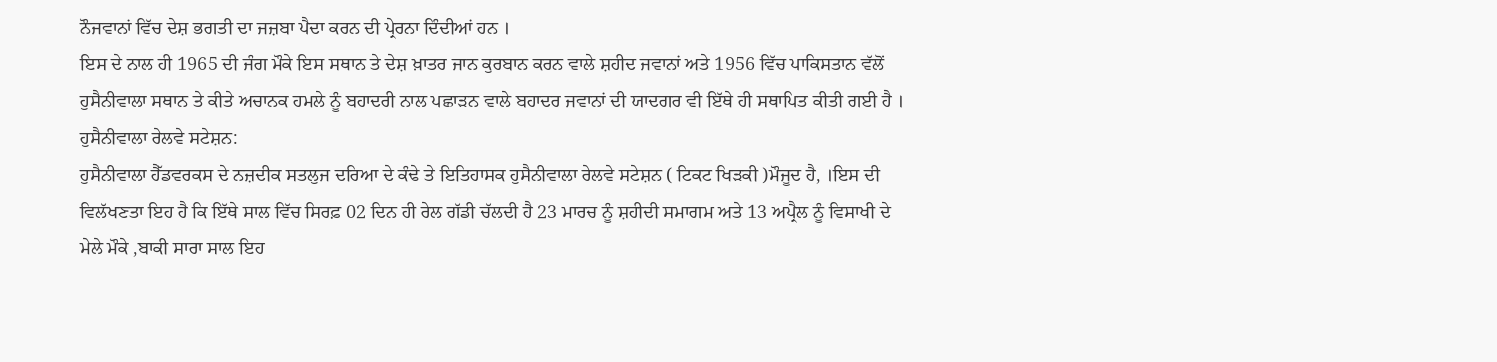ਨੌਜਵਾਨਾਂ ਵਿੱਚ ਦੇਸ਼ ਭਗਤੀ ਦਾ ਜਜ਼ਬਾ ਪੈਦਾ ਕਰਨ ਦੀ ਪ੍ਰੇਰਨਾ ਦਿੰਦੀਆਂ ਹਨ ।
ਇਸ ਦੇ ਨਾਲ ਹੀ 1965 ਦੀ ਜੰਗ ਮੌਕੇ ਇਸ ਸਥਾਨ ਤੇ ਦੇਸ਼ ਖ਼ਾਤਰ ਜਾਨ ਕੁਰਬਾਨ ਕਰਨ ਵਾਲੇ ਸ਼ਹੀਦ ਜਵਾਨਾਂ ਅਤੇ 1956 ਵਿੱਚ ਪਾਕਿਸਤਾਨ ਵੱਲੋਂ ਹੁਸੈਨੀਵਾਲਾ ਸਥਾਨ ਤੇ ਕੀਤੇ ਅਚਾਨਕ ਹਮਲੇ ਨੂੰ ਬਹਾਦਰੀ ਨਾਲ ਪਛਾੜਨ ਵਾਲੇ ਬਹਾਦਰ ਜਵਾਨਾਂ ਦੀ ਯਾਦਗਰ ਵੀ ਇੱਥੇ ਹੀ ਸਥਾਪਿਤ ਕੀਤੀ ਗਈ ਹੈ ।
ਹੁਸੈਨੀਵਾਲਾ ਰੇਲਵੇ ਸਟੇਸ਼ਨ:
ਹੁਸੈਨੀਵਾਲਾ ਹੈੱਡਵਰਕਸ ਦੇ ਨਜ਼ਦੀਕ ਸਤਲੁਜ ਦਰਿਆ ਦੇ ਕੰਢੇ ਤੇ ਇਤਿਹਾਸਕ ਹੁਸੈਨੀਵਾਲਾ ਰੇਲਵੇ ਸਟੇਸ਼ਨ ( ਟਿਕਟ ਖਿੜਕੀ )ਮੌਜੂਦ ਹੈ, ।ਇਸ ਦੀ ਵਿਲੱਖਣਤਾ ਇਹ ਹੈ ਕਿ ਇੱਥੇ ਸਾਲ ਵਿੱਚ ਸਿਰਫ਼ 02 ਦਿਨ ਹੀ ਰੇਲ ਗੱਡੀ ਚੱਲਦੀ ਹੈ 23 ਮਾਰਚ ਨੂੰ ਸ਼ਹੀਦੀ ਸਮਾਗਮ ਅਤੇ 13 ਅਪ੍ਰੈਲ ਨੂੰ ਵਿਸਾਖੀ ਦੇ ਮੇਲੇ ਮੌਕੇ ,ਬਾਕੀ ਸਾਰਾ ਸਾਲ ਇਹ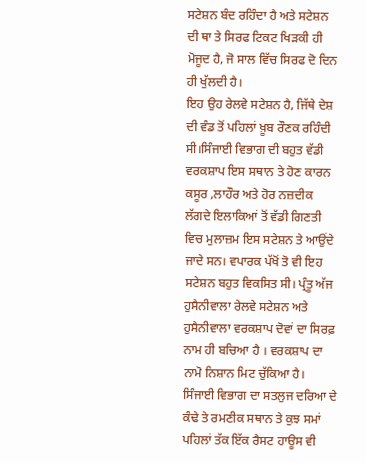ਸਟੇਸ਼ਨ ਬੰਦ ਰਹਿੰਦਾ ਹੈ ਅਤੇ ਸਟੇਸ਼ਨ ਦੀ ਥਾ ਤੇ ਸਿਰਫ ਟਿਕਟ ਖਿੜਕੀ ਹੀ ਮੋਜੂਦ ਹੈ, ਜੋ ਸਾਲ ਵਿੱਚ ਸਿਰਫ ਦੋ ਦਿਨ ਹੀ ਖੁੱਲਦੀ ਹੈ।
ਇਹ ਉਹ ਰੇਲਵੇ ਸਟੇਸ਼ਨ ਹੈ, ਜਿੱਥੇ ਦੇਸ਼ ਦੀ ਵੰਡ ਤੋਂ ਪਹਿਲਾਂ ਖ਼ੂਬ ਰੌਣਕ ਰਹਿੰਦੀ ਸੀ।ਸਿੰਜਾਈ ਵਿਭਾਗ ਦੀ ਬਹੁਤ ਵੱਡੀ ਵਰਕਸ਼ਾਪ ਇਸ ਸਥਾਨ ਤੇ ਹੋਣ ਕਾਰਨ ਕਸੂਰ ,ਲਾਹੌਰ ਅਤੇ ਹੋਰ ਨਜ਼ਦੀਕ ਲੱਗਦੇ ਇਲਾਕਿਆਂ ਤੋਂ ਵੱਡੀ ਗਿਣਤੀ ਵਿਚ ਮੁਲਾਜ਼ਮ ਇਸ ਸਟੇਸ਼ਨ ਤੇ ਆਉਂਦੇ ਜਾਦੇ ਸਨ। ਵਪਾਰਕ ਪੱਖੋਂ ਤੋ ਵੀ ਇਹ ਸਟੇਸ਼ਨ ਬਹੁਤ ਵਿਕਸਿਤ ਸੀ। ਪ੍ਰੰਤੂ ਅੱਜ ਹੁਸੈਨੀਵਾਲਾ ਰੇਲਵੇ ਸਟੇਸ਼ਨ ਅਤੇ ਹੁਸੈਨੀਵਾਲਾ ਵਰਕਸ਼ਾਪ ਦੋਵਾਂ ਦਾ ਸਿਰਫ਼ ਨਾਮ ਹੀ ਬਚਿਆ ਹੈ । ਵਰਕਸ਼ਾਪ ਦਾ ਨਾਮੋ ਨਿਸ਼ਾਨ ਮਿਟ ਚੁੱਕਿਆ ਹੈ। ਸਿੰਜਾਈ ਵਿਭਾਗ ਦਾ ਸਤਲੁਜ ਦਰਿਆ ਦੇ ਕੰਢੇ ਤੇ ਰਮਣੀਕ ਸਥਾਨ ਤੇ ਕੁਝ ਸਮਾਂ ਪਹਿਲਾਂ ਤੱਕ ਇੱਕ ਰੈਸਟ ਹਾਊਸ ਵੀ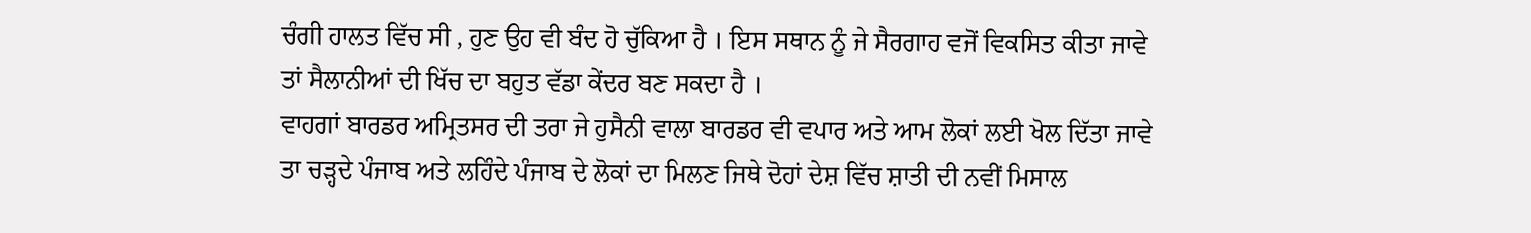ਚੰਗੀ ਹਾਲਤ ਵਿੱਚ ਸੀ , ਹੁਣ ਉਹ ਵੀ ਬੰਦ ਹੋ ਚੁੱਕਿਆ ਹੈ । ਇਸ ਸਥਾਨ ਨੂੰ ਜੇ ਸੈਰਗਾਹ ਵਜੋਂ ਵਿਕਸਿਤ ਕੀਤਾ ਜਾਵੇ ਤਾਂ ਸੈਲਾਨੀਆਂ ਦੀ ਖਿੱਚ ਦਾ ਬਹੁਤ ਵੱਡਾ ਕੇਂਦਰ ਬਣ ਸਕਦਾ ਹੈ ।
ਵਾਹਗਾਂ ਬਾਰਡਰ ਅਮ੍ਰਿਤਸਰ ਦੀ ਤਰਾ ਜੇ ਹੁਸੈਨੀ ਵਾਲਾ ਬਾਰਡਰ ਵੀ ਵਪਾਰ ਅਤੇ ਆਮ ਲੋਕਾਂ ਲਈ ਖੋਲ ਦਿੱਤਾ ਜਾਵੇ ਤਾ ਚੜ੍ਹਦੇ ਪੰਜਾਬ ਅਤੇ ਲਹਿੰਦੇ ਪੰਜਾਬ ਦੇ ਲੋਕਾਂ ਦਾ ਮਿਲਣ ਜਿਥੇ ਦੋਹਾਂ ਦੇਸ਼ ਵਿੱਚ ਸ਼ਾਤੀ ਦੀ ਨਵੀਂ ਮਿਸਾਲ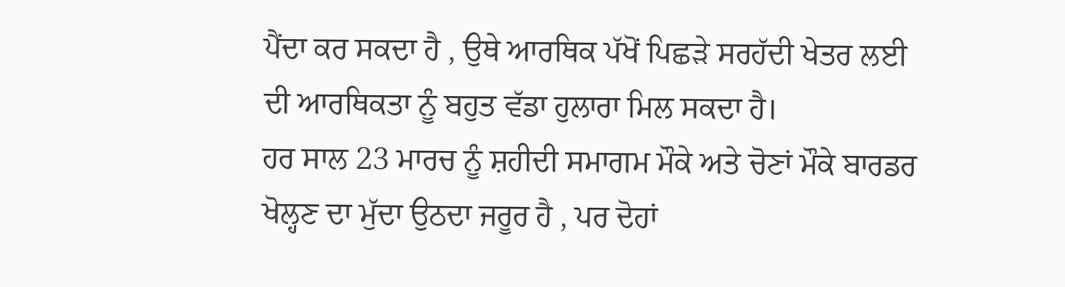ਪੈਂਦਾ ਕਰ ਸਕਦਾ ਹੈ , ਉਥੇ ਆਰਥਿਕ ਪੱਖੋਂ ਪਿਛੜੇ ਸਰਹੱਦੀ ਖੇਤਰ ਲਈ ਦੀ ਆਰਥਿਕਤਾ ਨੂੰ ਬਹੁਤ ਵੱਡਾ ਹੁਲਾਰਾ ਮਿਲ ਸਕਦਾ ਹੈ।
ਹਰ ਸਾਲ 23 ਮਾਰਚ ਨੂੰ ਸ਼ਹੀਦੀ ਸਮਾਗਮ ਮੌਕੇ ਅਤੇ ਚੋਣਾਂ ਮੌਕੇ ਬਾਰਡਰ ਖੋਲ੍ਹਣ ਦਾ ਮੁੱਦਾ ਉਠਦਾ ਜਰੂਰ ਹੈ , ਪਰ ਦੋਹਾਂ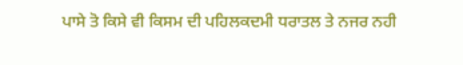ਪਾਸੇ ਤੋ ਕਿਸੇ ਵੀ ਕਿਸਮ ਦੀ ਪਹਿਲਕਦਮੀ ਧਰਾਤਲ ਤੇ ਨਜਰ ਨਹੀ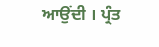ਆਉਂਦੀ । ਪ੍ਰੰਤ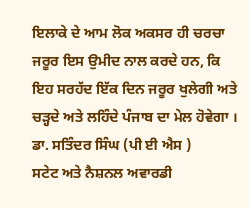ਇਲਾਕੇ ਦੇ ਆਮ ਲੋਕ ਅਕਸਰ ਹੀ ਚਰਚਾ ਜਰੂਰ ਇਸ ਉਮੀਦ ਨਾਲ ਕਰਦੇ ਹਨ, ਕਿ ਇਹ ਸਰਹੱਦ ਇੱਕ ਦਿਨ ਜਰੂਰ ਖੁਲੇਗੀ ਅਤੇ ਚੜ੍ਹਦੇ ਅਤੇ ਲਹਿੰਦੇ ਪੰਜਾਬ ਦਾ ਮੇਲ ਹੋਵੇਗਾ ।
ਡਾ. ਸਤਿੰਦਰ ਸਿੰਘ (ਪੀ ਈ ਐਸ )
ਸਟੇਟ ਅਤੇ ਨੈਸ਼ਨਲ ਅਵਾਰਡੀ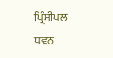ਪ੍ਰਿੰਸੀਪਲ
ਧਵਨ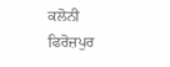ਕਲੋਨੀ ਫਿਰੋਜ਼ਪੁਰ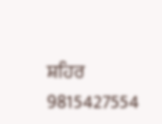ਸ਼ਹਿਰ
9815427554